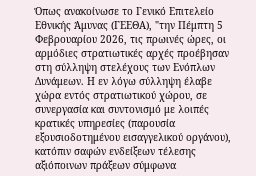Όπως ανακοίνωσε το Γενικό Επιτελείο Εθνικής Άμυνας (ΓΕΕΘΑ), "την Πέμπτη 5 Φεβρουαρίου 2026, τις πρωινές ώρες, οι αρμόδιες στρατιωτικές αρχές προέβησαν στη σύλληψη στελέχους των Ενόπλων Δυνάμεων. Η εν λόγω σύλληψη έλαβε χώρα εντός στρατιωτικού χώρου, σε συνεργασία και συντονισμό με λοιπές κρατικές υπηρεσίες (παρουσία εξουσιοδοτημένου εισαγγελικού οργάνου), κατόπιν σαφών ενδείξεων τέλεσης αξιόποινων πράξεων σύμφωνα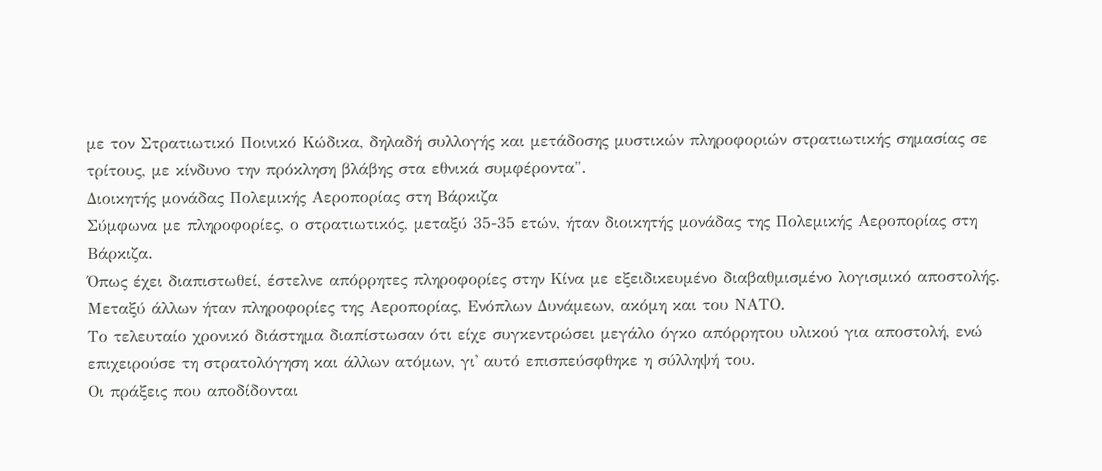με τον Στρατιωτικό Ποινικό Κώδικα, δηλαδή συλλογής και μετάδοσης μυστικών πληροφοριών στρατιωτικής σημασίας σε τρίτους, με κίνδυνο την πρόκληση βλάβης στα εθνικά συμφέροντα".
Διοικητής μονάδας Πολεμικής Αεροπορίας στη Βάρκιζα
Σύμφωνα με πληροφορίες, ο στρατιωτικός, μεταξύ 35-35 ετών, ήταν διοικητής μονάδας της Πολεμικής Αεροπορίας στη Βάρκιζα.
Όπως έχει διαπιστωθεί, έστελνε απόρρητες πληροφορίες στην Κίνα με εξειδικευμένο διαβαθμισμένο λογισμικό αποστολής.
Μεταξύ άλλων ήταν πληροφορίες της Αεροπορίας, Ενόπλων Δυνάμεων, ακόμη και του ΝΑΤΟ.
Το τελευταίο χρονικό διάστημα διαπίστωσαν ότι είχε συγκεντρώσει μεγάλο όγκο απόρρητου υλικού για αποστολή, ενώ επιχειρούσε τη στρατολόγηση και άλλων ατόμων, γι' αυτό επισπεύσφθηκε η σύλληψή του.
Οι πράξεις που αποδίδονται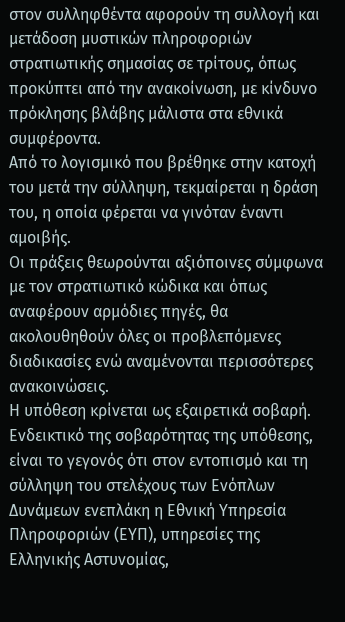στον συλληφθέντα αφορούν τη συλλογή και μετάδοση μυστικών πληροφοριών στρατιωτικής σημασίας σε τρίτους, όπως προκύπτει από την ανακοίνωση, με κίνδυνο πρόκλησης βλάβης μάλιστα στα εθνικά συμφέροντα.
Από το λογισμικό που βρέθηκε στην κατοχή του μετά την σύλληψη, τεκμαίρεται η δράση του, η οποία φέρεται να γινόταν έναντι αμοιβής.
Οι πράξεις θεωρούνται αξιόποινες σύμφωνα με τον στρατιωτικό κώδικα και όπως αναφέρουν αρμόδιες πηγές, θα ακολουθηθούν όλες οι προβλεπόμενες διαδικασίες ενώ αναμένονται περισσότερες ανακοινώσεις.
Η υπόθεση κρίνεται ως εξαιρετικά σοβαρή.
Ενδεικτικό της σοβαρότητας της υπόθεσης, είναι το γεγονός ότι στον εντοπισμό και τη σύλληψη του στελέχους των Ενόπλων Δυνάμεων ενεπλάκη η Εθνική Υπηρεσία Πληροφοριών (ΕΥΠ), υπηρεσίες της Ελληνικής Αστυνομίας,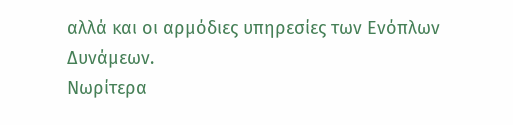αλλά και οι αρμόδιες υπηρεσίες των Ενόπλων Δυνάμεων.
Νωρίτερα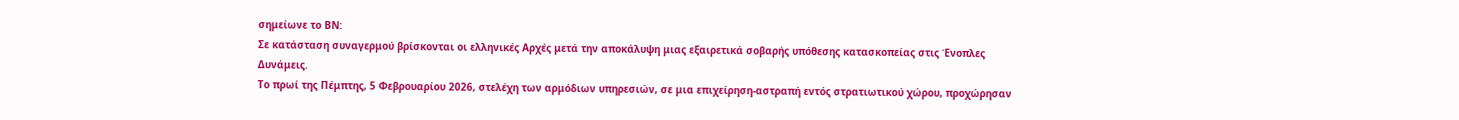σημείωνε το ΒΝ:
Σε κατάσταση συναγερμού βρίσκονται οι ελληνικές Αρχές μετά την αποκάλυψη μιας εξαιρετικά σοβαρής υπόθεσης κατασκοπείας στις Ένοπλες Δυνάμεις.
Το πρωί της Πέμπτης, 5 Φεβρουαρίου 2026, στελέχη των αρμόδιων υπηρεσιών, σε μια επιχείρηση-αστραπή εντός στρατιωτικού χώρου, προχώρησαν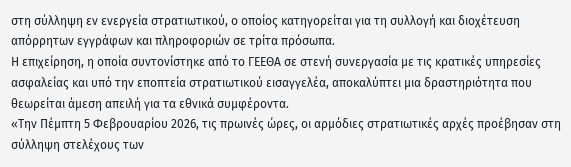στη σύλληψη εν ενεργεία στρατιωτικού, ο οποίος κατηγορείται για τη συλλογή και διοχέτευση απόρρητων εγγράφων και πληροφοριών σε τρίτα πρόσωπα.
Η επιχείρηση, η οποία συντονίστηκε από το ΓΕΕΘΑ σε στενή συνεργασία με τις κρατικές υπηρεσίες ασφαλείας και υπό την εποπτεία στρατιωτικού εισαγγελέα, αποκαλύπτει μια δραστηριότητα που θεωρείται άμεση απειλή για τα εθνικά συμφέροντα.
«Την Πέμπτη 5 Φεβρουαρίου 2026, τις πρωινές ώρες, οι αρμόδιες στρατιωτικές αρχές προέβησαν στη σύλληψη στελέχους των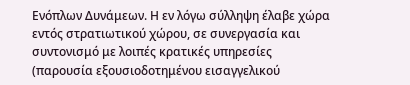Ενόπλων Δυνάμεων. Η εν λόγω σύλληψη έλαβε χώρα εντός στρατιωτικού χώρου, σε συνεργασία και συντονισμό με λοιπές κρατικές υπηρεσίες (παρουσία εξουσιοδοτημένου εισαγγελικού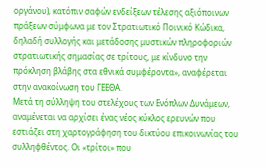οργάνου), κατόπιν σαφών ενδείξεων τέλεσης αξιόποινων πράξεων σύμφωνα με τον Στρατιωτικό Ποινικό Κώδικα, δηλαδή συλλογής και μετάδοσης μυστικών πληροφοριών στρατιωτικής σημασίας σε τρίτους, με κίνδυνο την πρόκληση βλάβης στα εθνικά συμφέροντα», αναφέρεται στην ανακοίνωση του ΓΕΕΘΑ.
Μετά τη σύλληψη του στελέχους των Ενόπλων Δυνάμεων, αναμένεται να αρχίσει ένας νέος κύκλος ερευνών που εστιάζει στη χαρτογράφηση του δικτύου επικοινωνίας του συλληφθέντος. Οι «τρίτοι» που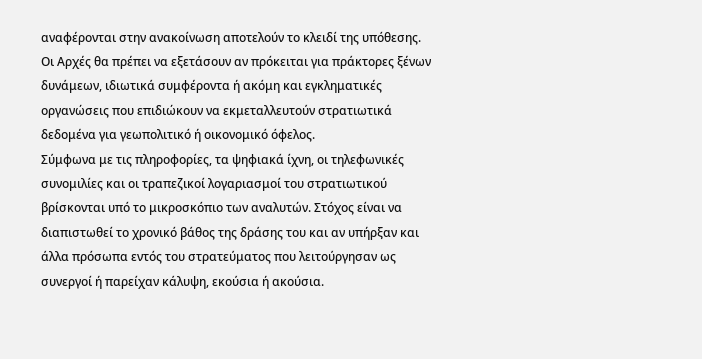αναφέρονται στην ανακοίνωση αποτελούν το κλειδί της υπόθεσης. Οι Αρχές θα πρέπει να εξετάσουν αν πρόκειται για πράκτορες ξένων δυνάμεων, ιδιωτικά συμφέροντα ή ακόμη και εγκληματικές οργανώσεις που επιδιώκουν να εκμεταλλευτούν στρατιωτικά δεδομένα για γεωπολιτικό ή οικονομικό όφελος.
Σύμφωνα με τις πληροφορίες, τα ψηφιακά ίχνη, οι τηλεφωνικές συνομιλίες και οι τραπεζικοί λογαριασμοί του στρατιωτικού βρίσκονται υπό το μικροσκόπιο των αναλυτών. Στόχος είναι να διαπιστωθεί το χρονικό βάθος της δράσης του και αν υπήρξαν και άλλα πρόσωπα εντός του στρατεύματος που λειτούργησαν ως συνεργοί ή παρείχαν κάλυψη, εκούσια ή ακούσια.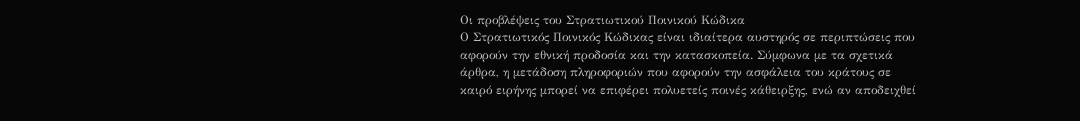Οι προβλέψεις του Στρατιωτικού Ποινικού Κώδικα
Ο Στρατιωτικός Ποινικός Κώδικας είναι ιδιαίτερα αυστηρός σε περιπτώσεις που αφορούν την εθνική προδοσία και την κατασκοπεία. Σύμφωνα με τα σχετικά άρθρα, η μετάδοση πληροφοριών που αφορούν την ασφάλεια του κράτους σε καιρό ειρήνης μπορεί να επιφέρει πολυετείς ποινές κάθειρξης, ενώ αν αποδειχθεί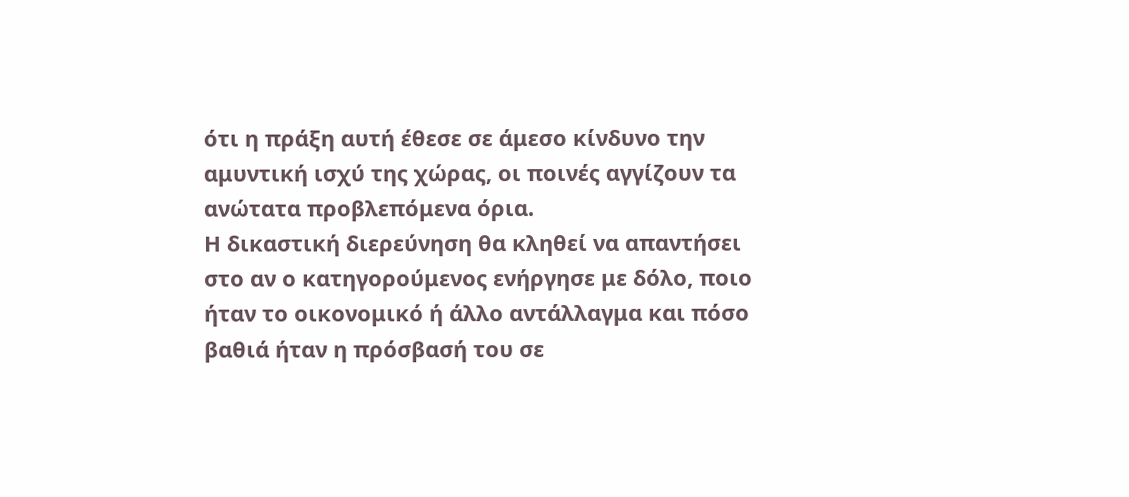ότι η πράξη αυτή έθεσε σε άμεσο κίνδυνο την αμυντική ισχύ της χώρας, οι ποινές αγγίζουν τα ανώτατα προβλεπόμενα όρια.
Η δικαστική διερεύνηση θα κληθεί να απαντήσει στο αν ο κατηγορούμενος ενήργησε με δόλο, ποιο ήταν το οικονομικό ή άλλο αντάλλαγμα και πόσο βαθιά ήταν η πρόσβασή του σε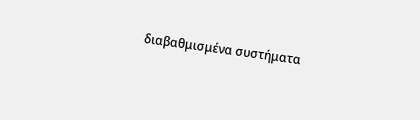διαβαθμισμένα συστήματα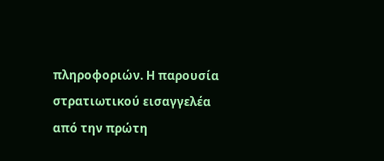πληροφοριών. Η παρουσία στρατιωτικού εισαγγελέα από την πρώτη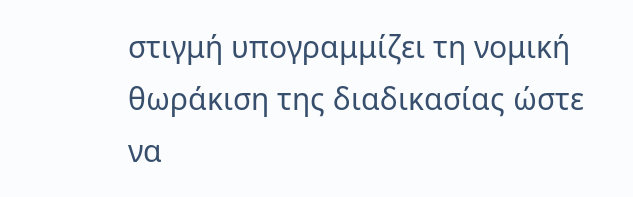στιγμή υπογραμμίζει τη νομική θωράκιση της διαδικασίας ώστε να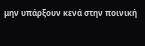μην υπάρξουν κενά στην ποινική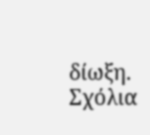δίωξη.
Σχόλια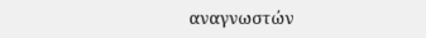αναγνωστών